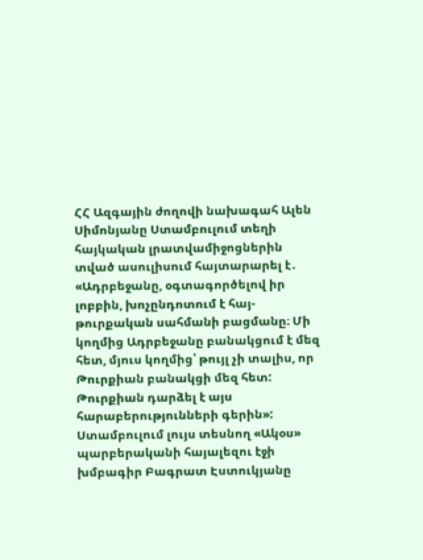ՀՀ Ազգային ժողովի նախագահ Ալեն Սիմոնյանը Ստամբուլում տեղի հայկական լրատվամիջոցներին տված ասուլիսում հայտարարել է․ «Ադրբեջանը, օգտագործելով իր լոբբին, խոչընդոտում է հայ-թուրքական սահմանի բացմանը։ Մի կողմից Ադրբեջանը բանակցում է մեզ հետ, մյուս կողմից՝ թույլ չի տալիս, որ Թուրքիան բանակցի մեզ հետ: Թուրքիան դարձել է այս հարաբերությունների գերին»:
Ստամբուլում լույս տեսնող «Ակօս» պարբերականի հայալեզու էջի խմբագիր Բագրատ Էստուկյանը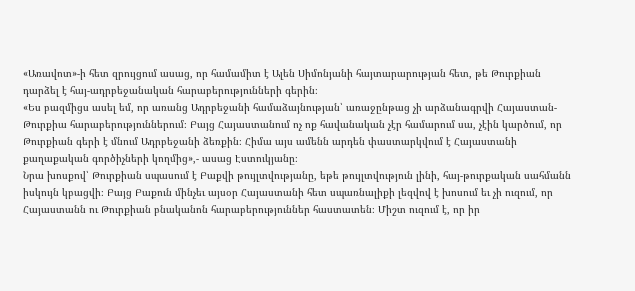«Առավոտ»-ի հետ զրույցում ասաց, որ համամիտ է Ալեն Սիմոնյանի հայտարարության հետ, թե Թուրքիան դարձել է հայ-ադրբեջանական հարաբերությունների գերին։
«Ես բազմիցս ասել եմ, որ առանց Ադրբեջանի համաձայնության՝ առաջընթաց չի արձանագրվի Հայաստան-Թուրքիա հարաբերություններում։ Բայց Հայաստանում ոչ ոք հավանական չէր համարում սա, չէին կարծում, որ Թուրքիան գերի է մնում Ադրբեջանի ձեռքին։ Հիմա այս ամենն արդեն փաստարկվում է Հայաստանի քաղաքական գործիչների կողմից»,- ասաց Էստուկյանը։
Նրա խոսքով՝ Թուրքիան սպասում է Բաքվի թույլտվությանը, եթե թույլտվություն լինի, հայ-թուրքական սահմանն իսկույն կբացվի։ Բայց Բաքուն մինչեւ այսօր Հայաստանի հետ սպառնալիքի լեզվով է խոսում եւ չի ուզում, որ Հայաստանն ու Թուրքիան բնականոն հարաբերություններ հաստատեն։ Միշտ ուզում է, որ իր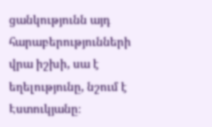ցանկությունն այդ հարաբերությունների վրա իշխի, սա է եղելությունը, նշում է Էստուկյանը։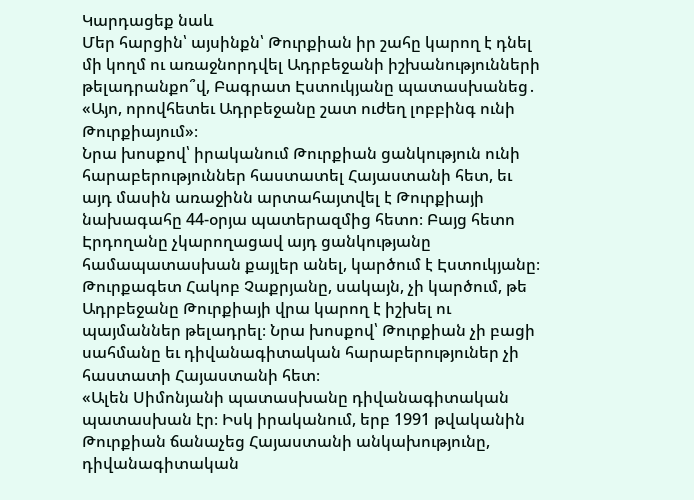Կարդացեք նաև
Մեր հարցին՝ այսինքն՝ Թուրքիան իր շահը կարող է դնել մի կողմ ու առաջնորդվել Ադրբեջանի իշխանությունների թելադրանքո՞վ, Բագրատ Էստուկյանը պատասխանեց․ «Այո, որովհետեւ Ադրբեջանը շատ ուժեղ լոբբինգ ունի Թուրքիայում»։
Նրա խոսքով՝ իրականում Թուրքիան ցանկություն ունի հարաբերություններ հաստատել Հայաստանի հետ, եւ այդ մասին առաջինն արտահայտվել է Թուրքիայի նախագահը 44-օրյա պատերազմից հետո։ Բայց հետո Էրդողանը չկարողացավ այդ ցանկությանը համապատասխան քայլեր անել, կարծում է Էստուկյանը։
Թուրքագետ Հակոբ Չաքրյանը, սակայն, չի կարծում, թե Ադրբեջանը Թուրքիայի վրա կարող է իշխել ու պայմաններ թելադրել։ Նրա խոսքով՝ Թուրքիան չի բացի սահմանը եւ դիվանագիտական հարաբերություներ չի հաստատի Հայաստանի հետ։
«Ալեն Սիմոնյանի պատասխանը դիվանագիտական պատասխան էր։ Իսկ իրականում, երբ 1991 թվականին Թուրքիան ճանաչեց Հայաստանի անկախությունը, դիվանագիտական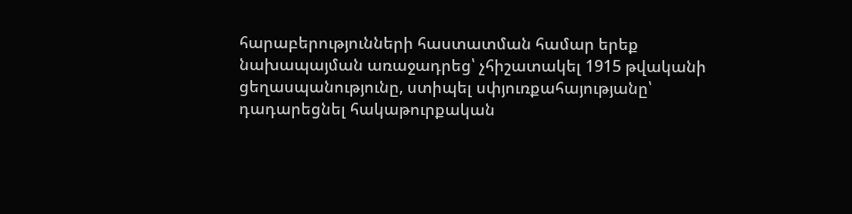հարաբերությունների հաստատման համար երեք նախապայման առաջադրեց՝ չհիշատակել 1915 թվականի ցեղասպանությունը, ստիպել սփյուռքահայությանը՝ դադարեցնել հակաթուրքական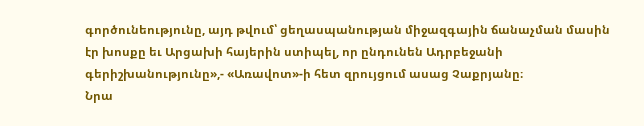գործունեությունը, այդ թվում՝ ցեղասպանության միջազգային ճանաչման մասին էր խոսքը եւ Արցախի հայերին ստիպել, որ ընդունեն Ադրբեջանի գերիշխանությունը»,- «Առավոտ»-ի հետ զրույցում ասաց Չաքրյանը։
Նրա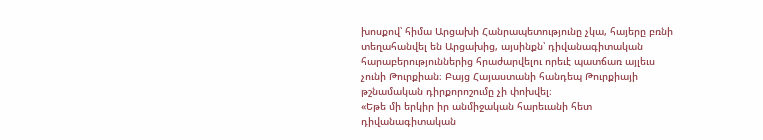խոսքով՝ հիմա Արցախի Հանրապետությունը չկա, հայերը բռնի տեղահանվել են Արցախից, այսինքն՝ դիվանագիտական հարաբերություններից հրաժարվելու որեւէ պատճառ այլեւս չունի Թուրքիան։ Բայց Հայաստանի հանդեպ Թուրքիայի թշնամական դիրքորոշումը չի փոխվել։
«Եթե մի երկիր իր անմիջական հարեւանի հետ դիվանագիտական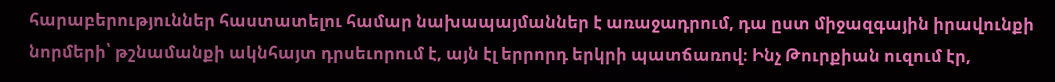հարաբերություններ հաստատելու համար նախապայմաններ է առաջադրում, դա ըստ միջազգային իրավունքի նորմերի՝ թշնամանքի ակնհայտ դրսեւորում է, այն էլ երրորդ երկրի պատճառով։ Ինչ Թուրքիան ուզում էր,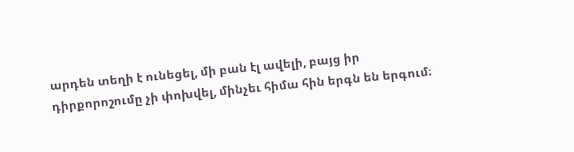արդեն տեղի է ունեցել, մի բան էլ ավելի, բայց իր դիրքորոշումը չի փոխվել, մինչեւ հիմա հին երգն են երգում։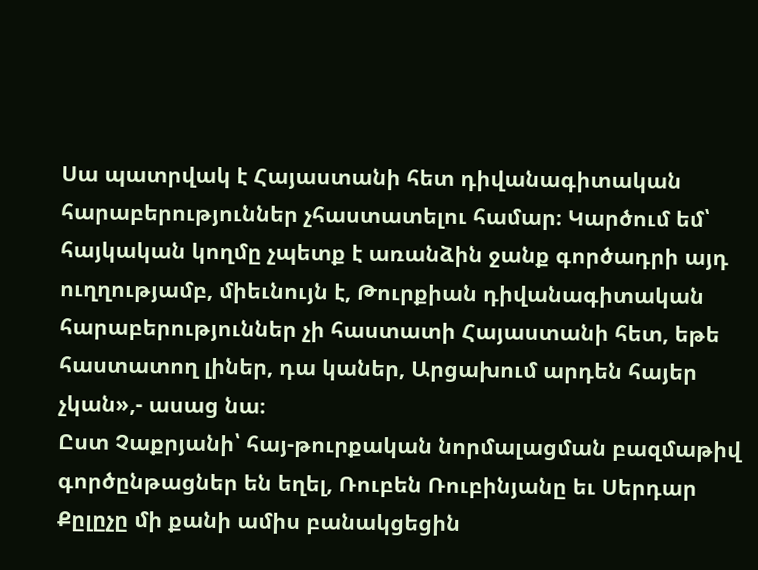Սա պատրվակ է Հայաստանի հետ դիվանագիտական հարաբերություններ չհաստատելու համար։ Կարծում եմ՝ հայկական կողմը չպետք է առանձին ջանք գործադրի այդ ուղղությամբ, միեւնույն է, Թուրքիան դիվանագիտական հարաբերություններ չի հաստատի Հայաստանի հետ, եթե հաստատող լիներ, դա կաներ, Արցախում արդեն հայեր չկան»,- ասաց նա։
Ըստ Չաքրյանի՝ հայ-թուրքական նորմալացման բազմաթիվ գործընթացներ են եղել, Ռուբեն Ռուբինյանը եւ Սերդար Քըլըչը մի քանի ամիս բանակցեցին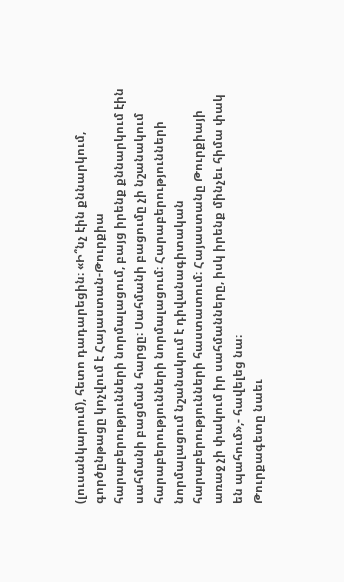(լուսանկարում), հետո դադարեցին։ «Ի՞նչ էին քննարկում, գործընթացը կոչվում է Հայաստան-Թուրքիա հարաբերությունների նորմալացում, բայց իրենք քննարկում էին սահմանի բացման հարցը։ Սահմանի բացումը չի նշանակում հարաբերությունների նորմալացում։ Հարաբերությունների նորմալացում նշանակում է դիվանագիտական հարաբերությունների հաստատում։ Հայաստանը Թուրքիայի առաջ չի փակում իր սահմանները, իսկ իրենք մինչեւ հիմա փակ են պահում»,- հավելեց նա։
Թուրքագետը նաեւ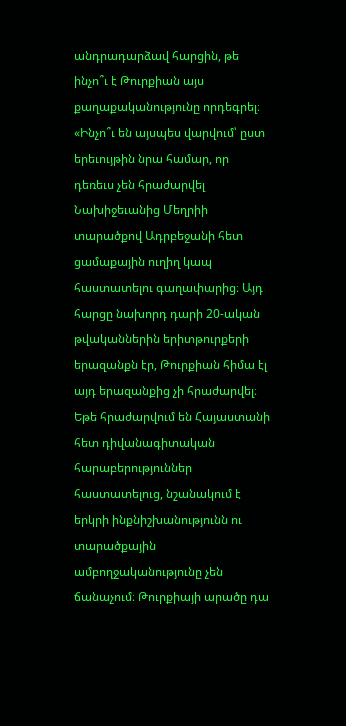անդրադարձավ հարցին, թե ինչո՞ւ է Թուրքիան այս քաղաքականությունը որդեգրել։ «Ինչո՞ւ են այսպես վարվում՝ ըստ երեւույթին նրա համար, որ դեռեւս չեն հրաժարվել Նախիջեւանից Մեղրիի տարածքով Ադրբեջանի հետ ցամաքային ուղիղ կապ հաստատելու գաղափարից։ Այդ հարցը նախորդ դարի 20-ական թվականներին երիտթուրքերի երազանքն էր, Թուրքիան հիմա էլ այդ երազանքից չի հրաժարվել։ Եթե հրաժարվում են Հայաստանի հետ դիվանագիտական հարաբերություններ հաստատելուց, նշանակում է երկրի ինքնիշխանությունն ու տարածքային ամբողջականությունը չեն ճանաչում։ Թուրքիայի արածը դա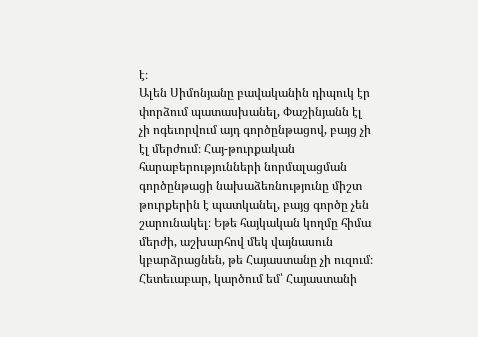է։
Ալեն Սիմոնյանը բավականին դիպուկ էր փորձում պատասխանել, Փաշինյանն էլ չի ոգեւորվում այդ գործընթացով, բայց չի էլ մերժում։ Հայ-թուրքական հարաբերությունների նորմալացման գործընթացի նախաձեռնությունը միշտ թուրքերին է պատկանել, բայց գործը չեն շարունակել։ Եթե հայկական կողմը հիմա մերժի, աշխարհով մեկ վայնասուն կբարձրացնեն, թե Հայաստանը չի ուզում։ Հետեւաբար, կարծում եմ՝ Հայաստանի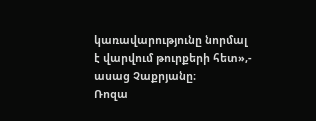կառավարությունը նորմալ է վարվում թուրքերի հետ»,- ասաց Չաքրյանը։
Ռոզա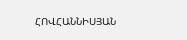ՀՈՎՀԱՆՆԻՍՅԱՆ